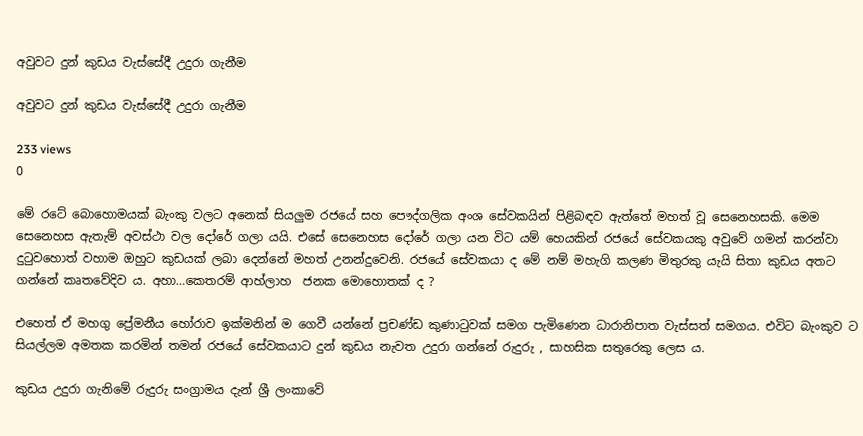අවුවට දුන් කුඩය වැස්සේදී උදුරා ගැනීම

අවුවට දුන් කුඩය වැස්සේදී උදුරා ගැනීම

233 views
0

මේ රටේ බොහොමයක් බැංකු වලට අනෙක් සියලුම රජයේ සහ පෞද්ගලික අංශ සේවකයින් පිළිබඳව ඇත්තේ මහත් වූ සෙනෙහසකි. මෙම සෙනෙහස ඇතැම් අවස්ථා වල දෝරේ ගලා යයි. එසේ සෙනෙහස දෝරේ ගලා යන විට යම් හෙයකින් රජයේ සේවකයකු අවුවේ ගමන් කරන්වා දුටුවහොත් වහාම ඔහුට කුඩයක් ලබා දෙන්නේ මහත් උනන්දුවෙනි. රජයේ සේවකයා ද මේ නම් මහැගි කලණ මිතුරකු යැයි සිතා කුඩය අතට ගන්නේ කෘතවේදිව ය. අහා…කෙතරම් ආහ්ලාහ  ජනක මොහොතක් ද ?

එහෙත් ඒ මහගු ප්‍රේමනීය හෝරාව ඉක්මනින් ම ගෙවී යන්නේ ප්‍රචණ්ඩ කුණාටුවක් සමග පැමිණෙන ධාරානිපාත වැස්සත් සමගය. එවිට බැංකුව ට සියල්ලම අමතක කරමින් තමන් රජයේ සේවකයාට දුන් කුඩය නැවත උදුරා ගන්නේ රුදුරු , සාහසික සතුරෙකු ලෙස ය.

කුඩය උදුරා ගැනිමේ රුදුරු සංග්‍රාමය දැන් ශ්‍රී ලංකාවේ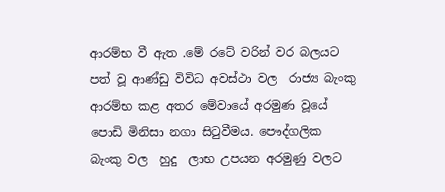ආරම්භ වී ඇත .මේ රටේ වරින් වර බලයට පත් වූ ආණ්ඩු විවිධ අවස්ථා වල  රාජ්‍ය බැංකු ආරම්භ කළ අතර මේවායේ අරමුණ වූයේ පොඩි මිනිසා නගා සිටුවීමය. පෞද්ගලික බැංකු වල  හුදු  ලාභ උපයන අරමුණු වලට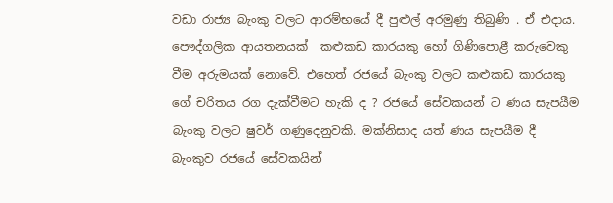වඩා රාජ්‍ය බැංකු වලට ආරම්භයේ දී පුළුල් අරමුණු තිබුණි . ඒ එදාය. පෞද්ගලික ආයතනයක්  කළුකඩ කාරයකු හෝ ගිණිපොළී කරුවෙකු වීම අරුමයක් නොවේ. එහෙත් රජයේ බැංකු වලට කළුකඩ කාරයකු ගේ චරිතය රග දැක්වීමට හැකි ද ? රජයේ සේවකයන් ට ණය සැපයීම බැංකු වලට ෂුවර් ගණුදෙනුවකි. මක්නිසාද යත් ණය සැපයීම දී බැංකුව රජයේ සේවකයින්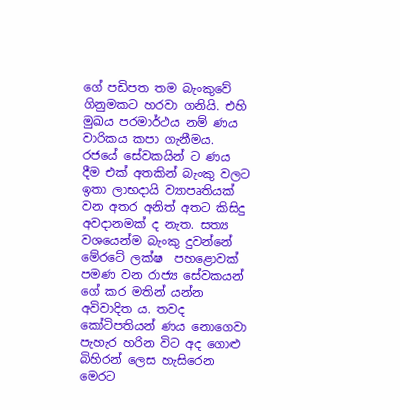ගේ පඩිපත තම බැංකුවේ ගිනුමකට හරවා ගනියි. එහි මුඛය පරමාර්ථය නම් ණය වාරිකය කපා ගැනීමය. රජයේ සේවකයින් ට ණය දීම එක් අතකින් බැංකු වලට ඉතා ලාභදායි ව්‍යාපෘතියක් වන අතර අනිත් අතට කිසිදු අවදානමක් ද නැත. සත්‍ය වශයෙන්ම බැංකු දුවන්නේ මේරටේ ලක්ෂ  පහළොවක් පමණ වන රාජ්‍ය සේවකයන් ගේ කර මතින් යන්න අවිවාදිත ය. තවද කෝටිපතියන් ණය නොගෙවා පැහැර හරින විට අද ගොළු බිහිරන් ලෙස හැසිරෙන මෙරට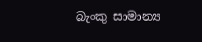බැංකු සාමාන්‍ය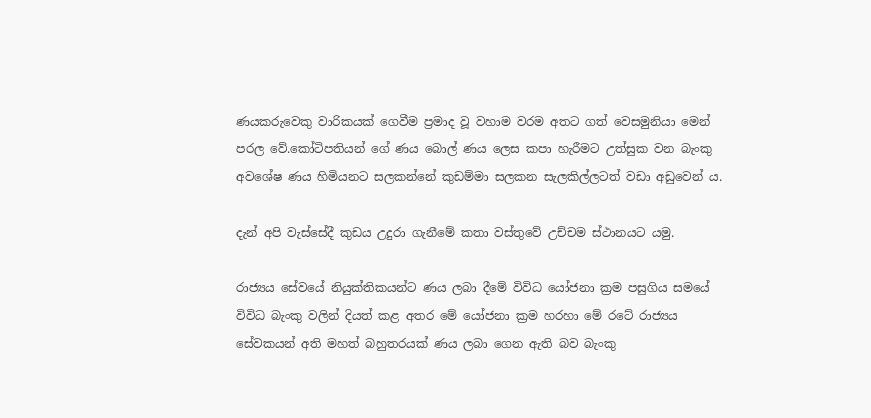ණයකරුවෙකු වාරිකයක් ගෙවීම ප්‍රමාද වූ වහාම වරම අතට ගත් වෙසමුනියා මෙන් පරල වේ.කෝටිපතියන් ගේ ණය බොල් ණය ලෙස කපා හැරීමට උත්සුක වන බැංකු අවශේෂ ණය හිමියනට සලකන්නේ කුඩම්මා සලකන සැලකිල්ලටත් වඩා අඩුවෙන්‍ ය.

දැන් අපි වැස්සේදී කුඩය උදුරා ගැනීමේ කතා වස්තුවේ උච්චම ස්ථානයට යමු.

රාජ්‍යය සේවයේ නියුක්තිකයන්ට ණය ලබා දීමේ විවිධ යෝජනා ක්‍රම පසුගිය සමයේ විවිධ බැංකු වලින් දියත් කළ අතර මේ යෝජනා ක්‍රම හරහා මේ රටේ රාජ්‍යය සේවකයන් අති මහත් බහුතරයක් ණය ලබා ගෙන ඇති බව බැංකු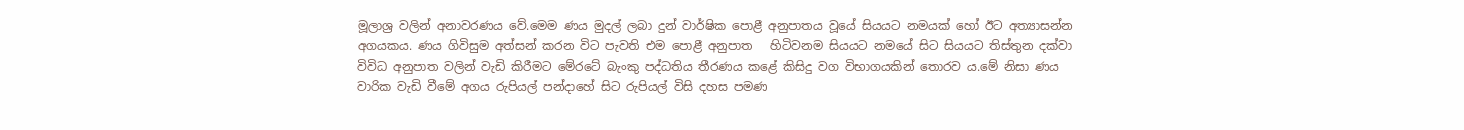මූලාශ්‍ර වලින් අනාවරණය වේ.මෙම ණය මුදල් ලබා දුන් වාර්ෂික පොළී අනුපාතය වූයේ සියයට නමයක් හෝ ඊට අත්‍යාසන්න අගයකය. ණය ගිවිසුම අත්සන් කරන විට පැවති එම පොළී අනුපාත   හිටිවනම සියයට නමයේ සිට සියයට තිස්තුන දක්වා විවිධ අනුපාත වලින් වැඩි කිරීමට මේරටේ බැංකු පද්ධතිය තීරණය කළේ කිසිදු වග විභාගයකින් තොරව ය.මේ නිසා ණය වාරික වැඩි වීමේ අගය රුපියල් පන්දාහේ සිට රුපියල් විසි දහස පමණ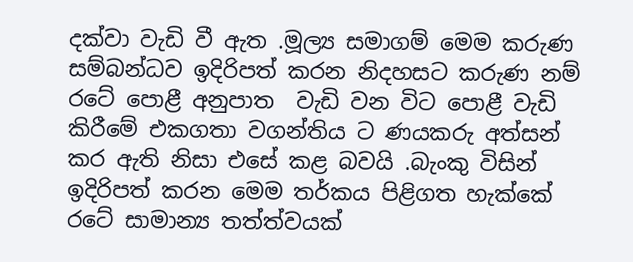දක්වා වැඩි වී ඇත .මූල්‍ය සමාගම් මෙම කරුණ සම්බන්ධව ඉදිරිපත් කරන නිදහසට කරුණ නම්  රටේ පොළී අනුපාත  වැඩි වන විට පොළී වැඩි කිරීමේ එකගතා වගන්තිය ට ණයකරු අත්සන් කර ඇති නිසා එසේ කළ බවයි .බැංකු විසින් ඉදිරිපත් කරන මෙම තර්කය පිළිගත හැක්කේ රටේ සාමාන්‍ය තත්ත්වයක්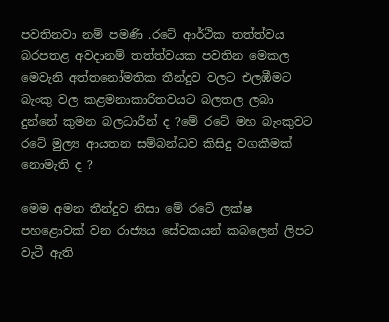පවතිනවා නම් පමණි .රටේ ආර්ථික තත්ත්වය බරපතළ අවදානම් තත්ත්වයක පවතින මෙකල මෙවැනි අත්තනෝමතික තීන්දුව වලට එලඹීමට බැංකු වල කළමනාකාරිතවයට බලතල ලබා දුන්නේ කුමන බලධාරීන් ද ?මේ රටේ මහ බැංකුවට රටේ මුල්‍ය ආයතන සම්බන්ධව කිසිදු වගකීමක් නොමැති ද ?

මෙම අමන තීන්දුව නිසා මේ රටේ ලක්ෂ පහළොවක් වන රාජ්‍යය සේවකයන් කබලෙන් ලිපට වැටී ඇති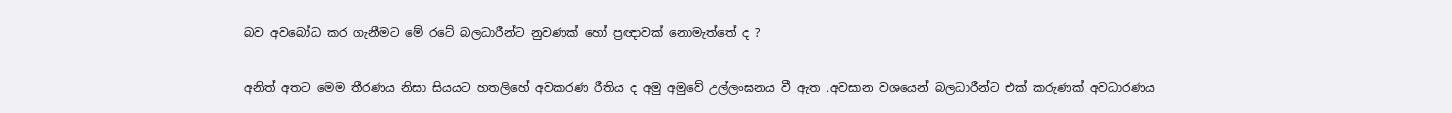බව අවබෝධ කර ගැනීමට මේ රටේ බලධාරීන්ට නුවණක් හෝ ප්‍රඥාවක් නොමැත්තේ ද ?

අනිත් අතට මෙම තීරණය නිසා සියයට හතලිහේ අවකරණ රීතිය ද අමු අමුවේ උල්ලංඝනය වී ඇත .අවසාන වශයෙන් බලධාරීන්ට එක් කරුණක් අවධාරණය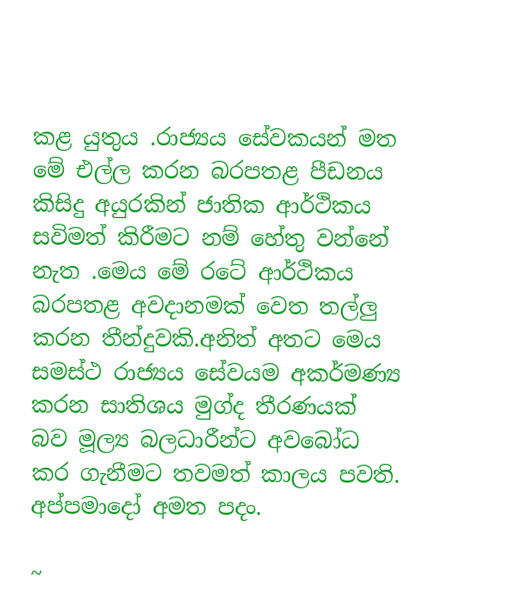කළ යුතුය .රාජ්‍යය සේවකයන් මත මේ එල්ල කරන බරපතළ පීඩනය කිසිදු අයුරකින් ජාතික ආර්ථිකය සවිමත් කිරීමට නම් හේතු වන්නේ නැත .මෙය මේ රටේ ආර්ථිකය බරපතළ අවදානමක් වෙත තල්ලු කරන තීන්දුවකි.අනිත් අතට මෙය සමස්ථ රාජ්‍යය සේවයම අකර්මණ්‍ය කරන සාතිශය මුග්ද තීරණයක් බව මූල්‍ය බලධාරීන්ට අවබෝධ කර ගැනීමට තවමත් කාලය පවති. අප්පමාදෝ අමත පදං.

~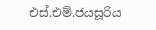එස්.එම්.ජයසූරිය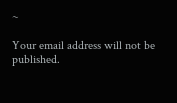~

Your email address will not be published.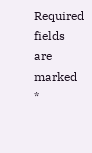Required fields are marked *